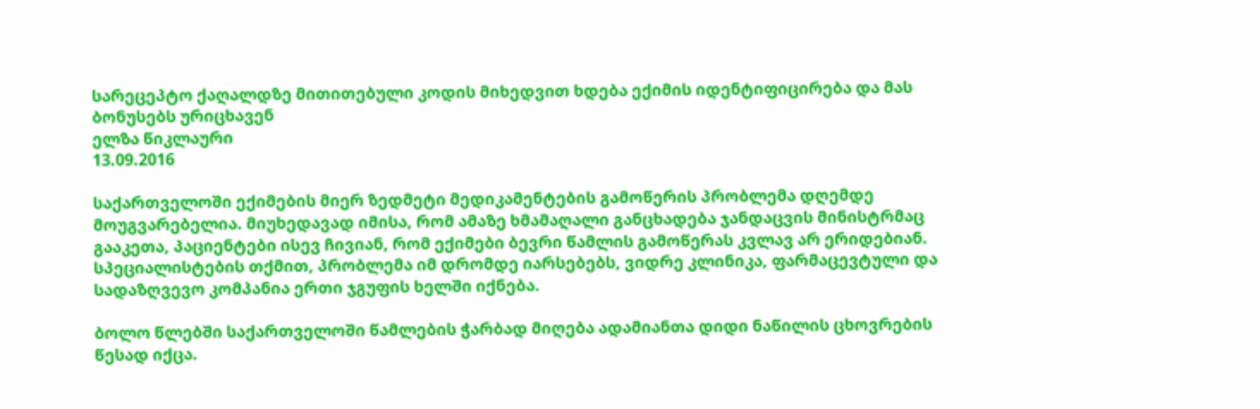სარეცეპტო ქაღალდზე მითითებული კოდის მიხედვით ხდება ექიმის იდენტიფიცირება და მას ბონუსებს ურიცხავენ
ელზა წიკლაური
13.09.2016

საქართველოში ექიმების მიერ ზედმეტი მედიკამენტების გამოწერის პრობლემა დღემდე მოუგვარებელია. მიუხედავად იმისა, რომ ამაზე ხმამაღალი განცხადება ჯანდაცვის მინისტრმაც გააკეთა, პაციენტები ისევ ჩივიან, რომ ექიმები ბევრი წამლის გამოწერას კვლავ არ ერიდებიან. სპეციალისტების თქმით, პრობლემა იმ დრომდე იარსებებს, ვიდრე კლინიკა, ფარმაცევტული და სადაზღვევო კომპანია ერთი ჯგუფის ხელში იქნება.

ბოლო წლებში საქართველოში წამლების ჭარბად მიღება ადამიანთა დიდი ნაწილის ცხოვრების წესად იქცა.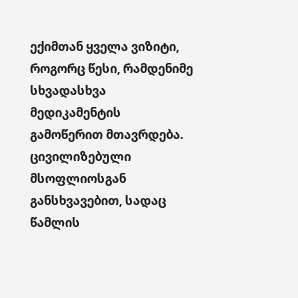ექიმთან ყველა ვიზიტი, როგორც წესი, რამდენიმე სხვადასხვა მედიკამენტის გამოწერით მთავრდება. ცივილიზებული მსოფლიოსგან განსხვავებით, სადაც წამლის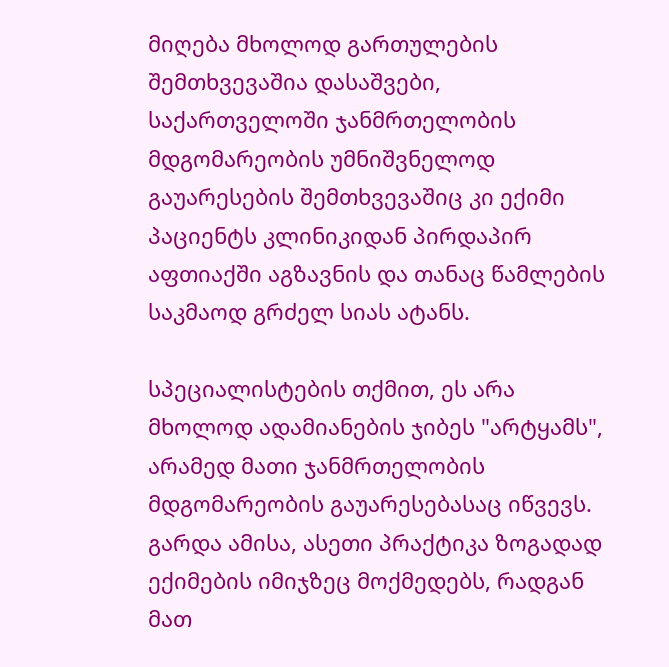მიღება მხოლოდ გართულების შემთხვევაშია დასაშვები, საქართველოში ჯანმრთელობის მდგომარეობის უმნიშვნელოდ გაუარესების შემთხვევაშიც კი ექიმი პაციენტს კლინიკიდან პირდაპირ აფთიაქში აგზავნის და თანაც წამლების საკმაოდ გრძელ სიას ატანს.

სპეციალისტების თქმით, ეს არა მხოლოდ ადამიანების ჯიბეს "არტყამს", არამედ მათი ჯანმრთელობის მდგომარეობის გაუარესებასაც იწვევს. გარდა ამისა, ასეთი პრაქტიკა ზოგადად ექიმების იმიჯზეც მოქმედებს, რადგან მათ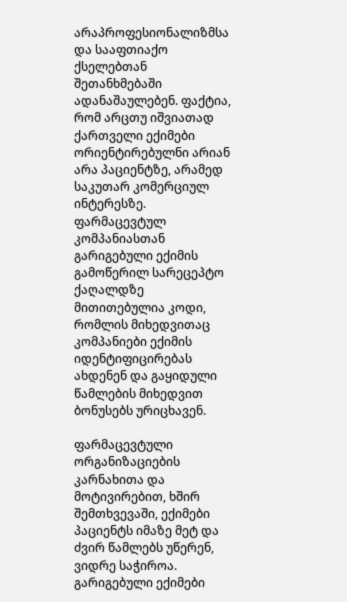არაპროფესიონალიზმსა და სააფთიაქო ქსელებთან შეთანხმებაში ადანაშაულებენ. ფაქტია, რომ არცთუ იშვიათად ქართველი ექიმები ორიენტირებულნი არიან არა პაციენტზე, არამედ საკუთარ კომერციულ ინტერესზე. ფარმაცევტულ კომპანიასთან გარიგებული ექიმის გამოწერილ სარეცეპტო ქაღალდზე მითითებულია კოდი, რომლის მიხედვითაც კომპანიები ექიმის იდენტიფიცირებას ახდენენ და გაყიდული წამლების მიხედვით ბონუსებს ურიცხავენ.

ფარმაცევტული ორგანიზაციების კარნახითა და მოტივირებით, ხშირ შემთხვევაში, ექიმები პაციენტს იმაზე მეტ და ძვირ წამლებს უწერენ, ვიდრე საჭიროა. გარიგებული ექიმები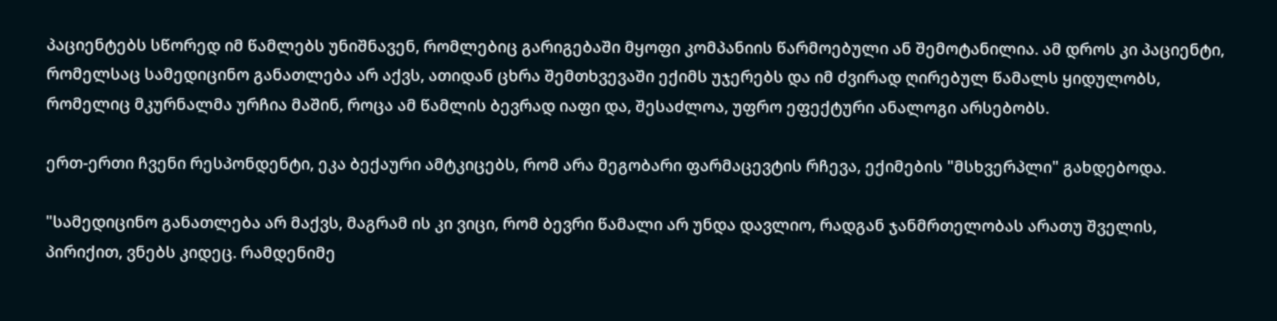პაციენტებს სწორედ იმ წამლებს უნიშნავენ, რომლებიც გარიგებაში მყოფი კომპანიის წარმოებული ან შემოტანილია. ამ დროს კი პაციენტი, რომელსაც სამედიცინო განათლება არ აქვს, ათიდან ცხრა შემთხვევაში ექიმს უჯერებს და იმ ძვირად ღირებულ წამალს ყიდულობს, რომელიც მკურნალმა ურჩია მაშინ, როცა ამ წამლის ბევრად იაფი და, შესაძლოა, უფრო ეფექტური ანალოგი არსებობს.

ერთ-ერთი ჩვენი რესპონდენტი, ეკა ბექაური ამტკიცებს, რომ არა მეგობარი ფარმაცევტის რჩევა, ექიმების "მსხვერპლი" გახდებოდა.

"სამედიცინო განათლება არ მაქვს, მაგრამ ის კი ვიცი, რომ ბევრი წამალი არ უნდა დავლიო, რადგან ჯანმრთელობას არათუ შველის, პირიქით, ვნებს კიდეც. რამდენიმე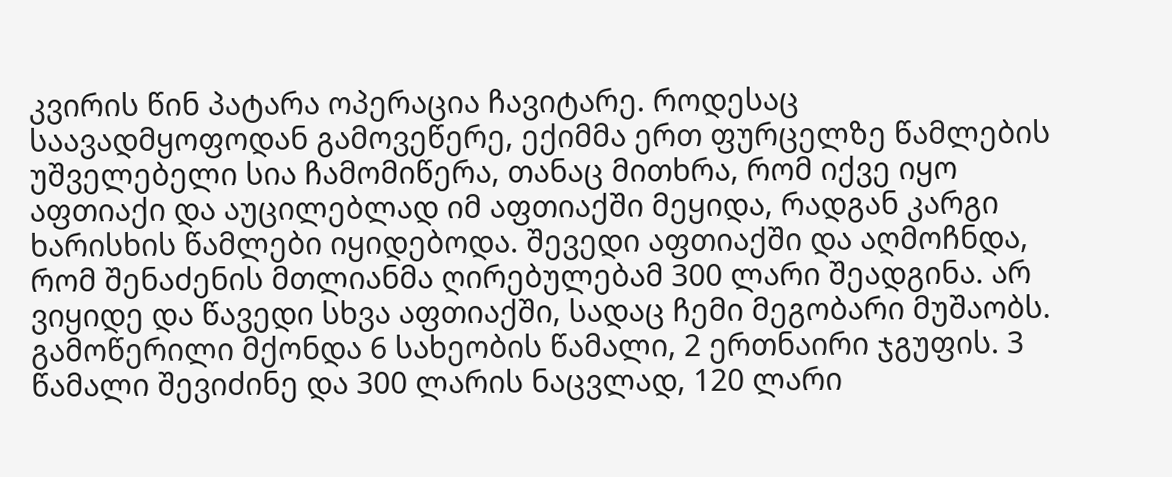კვირის წინ პატარა ოპერაცია ჩავიტარე. როდესაც საავადმყოფოდან გამოვეწერე, ექიმმა ერთ ფურცელზე წამლების უშველებელი სია ჩამომიწერა, თანაც მითხრა, რომ იქვე იყო აფთიაქი და აუცილებლად იმ აფთიაქში მეყიდა, რადგან კარგი ხარისხის წამლები იყიდებოდა. შევედი აფთიაქში და აღმოჩნდა, რომ შენაძენის მთლიანმა ღირებულებამ 300 ლარი შეადგინა. არ ვიყიდე და წავედი სხვა აფთიაქში, სადაც ჩემი მეგობარი მუშაობს. გამოწერილი მქონდა 6 სახეობის წამალი, 2 ერთნაირი ჯგუფის. 3 წამალი შევიძინე და 300 ლარის ნაცვლად, 120 ლარი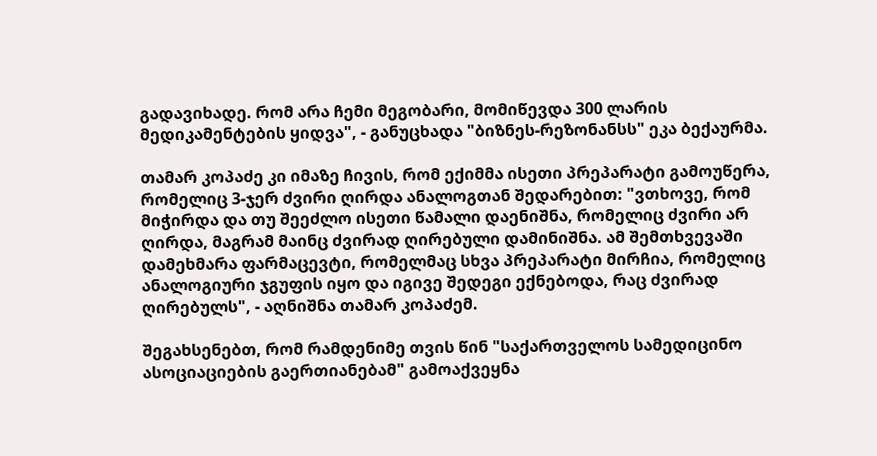გადავიხადე. რომ არა ჩემი მეგობარი, მომიწევდა 300 ლარის მედიკამენტების ყიდვა", - განუცხადა "ბიზნეს-რეზონანსს" ეკა ბექაურმა.

თამარ კოპაძე კი იმაზე ჩივის, რომ ექიმმა ისეთი პრეპარატი გამოუწერა, რომელიც 3-ჯერ ძვირი ღირდა ანალოგთან შედარებით: "ვთხოვე, რომ მიჭირდა და თუ შეეძლო ისეთი წამალი დაენიშნა, რომელიც ძვირი არ ღირდა, მაგრამ მაინც ძვირად ღირებული დამინიშნა. ამ შემთხვევაში დამეხმარა ფარმაცევტი, რომელმაც სხვა პრეპარატი მირჩია, რომელიც ანალოგიური ჯგუფის იყო და იგივე შედეგი ექნებოდა, რაც ძვირად ღირებულს", - აღნიშნა თამარ კოპაძემ.

შეგახსენებთ, რომ რამდენიმე თვის წინ "საქართველოს სამედიცინო ასოციაციების გაერთიანებამ" გამოაქვეყნა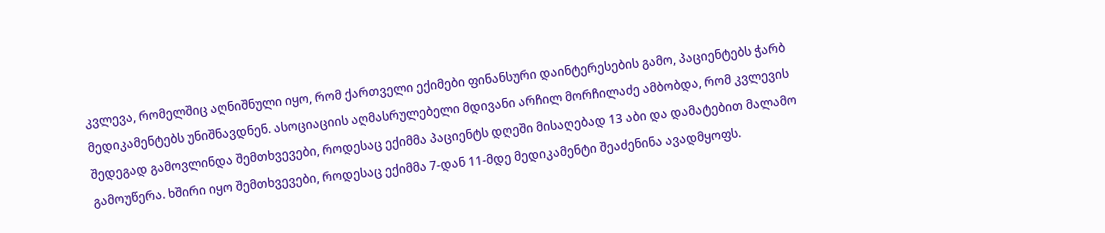კვლევა, რომელშიც აღნიშნული იყო, რომ ქართველი ექიმები ფინანსური დაინტერესების გამო, პაციენტებს ჭარბ მედიკამენტებს უნიშნავდნენ. ასოციაციის აღმასრულებელი მდივანი არჩილ მორჩილაძე ამბობდა, რომ კვლევის შედეგად გამოვლინდა შემთხვევები, როდესაც ექიმმა პაციენტს დღეში მისაღებად 13 აბი და დამატებით მალამო გამოუწერა. ხშირი იყო შემთხვევები, როდესაც ექიმმა 7-დან 11-მდე მედიკამენტი შეაძენინა ავადმყოფს.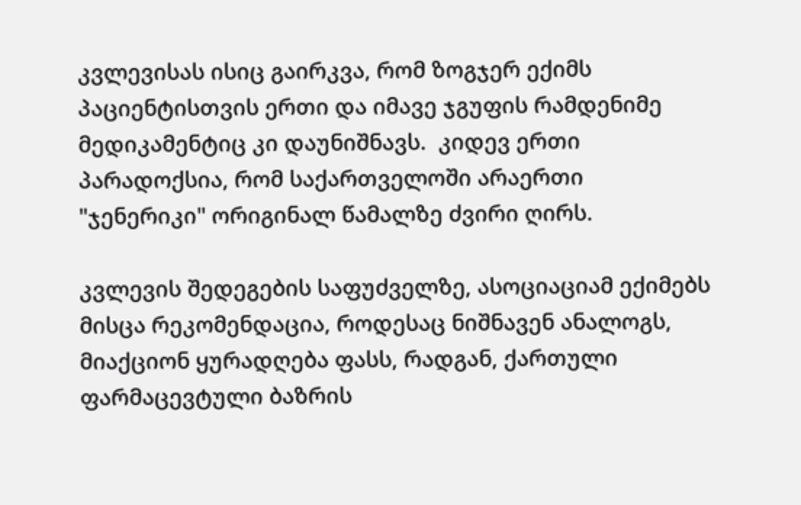კვლევისას ისიც გაირკვა, რომ ზოგჯერ ექიმს პაციენტისთვის ერთი და იმავე ჯგუფის რამდენიმე მედიკამენტიც კი დაუნიშნავს.  კიდევ ერთი პარადოქსია, რომ საქართველოში არაერთი "ჯენერიკი" ორიგინალ წამალზე ძვირი ღირს.

კვლევის შედეგების საფუძველზე, ასოციაციამ ექიმებს მისცა რეკომენდაცია, როდესაც ნიშნავენ ანალოგს, მიაქციონ ყურადღება ფასს, რადგან, ქართული ფარმაცევტული ბაზრის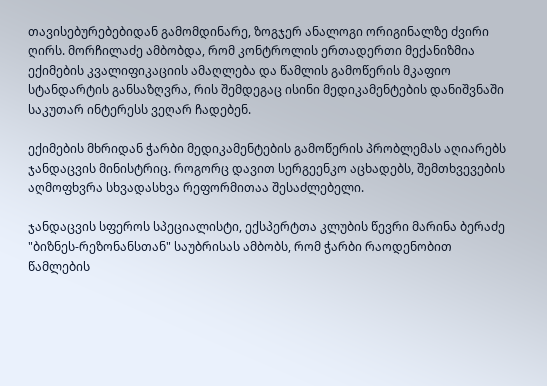თავისებურებებიდან გამომდინარე, ზოგჯერ ანალოგი ორიგინალზე ძვირი ღირს. მორჩილაძე ამბობდა, რომ კონტროლის ერთადერთი მექანიზმია ექიმების კვალიფიკაციის ამაღლება და წამლის გამოწერის მკაფიო სტანდარტის განსაზღვრა, რის შემდეგაც ისინი მედიკამენტების დანიშვნაში საკუთარ ინტერესს ვეღარ ჩადებენ.

ექიმების მხრიდან ჭარბი მედიკამენტების გამოწერის პრობლემას აღიარებს ჯანდაცვის მინისტრიც. როგორც დავით სერგეენკო აცხადებს, შემთხვევების აღმოფხვრა სხვადასხვა რეფორმითაა შესაძლებელი.

ჯანდაცვის სფეროს სპეციალისტი, ექსპერტთა კლუბის წევრი მარინა ბერაძე "ბიზნეს-რეზონანსთან" საუბრისას ამბობს, რომ ჭარბი რაოდენობით წამლების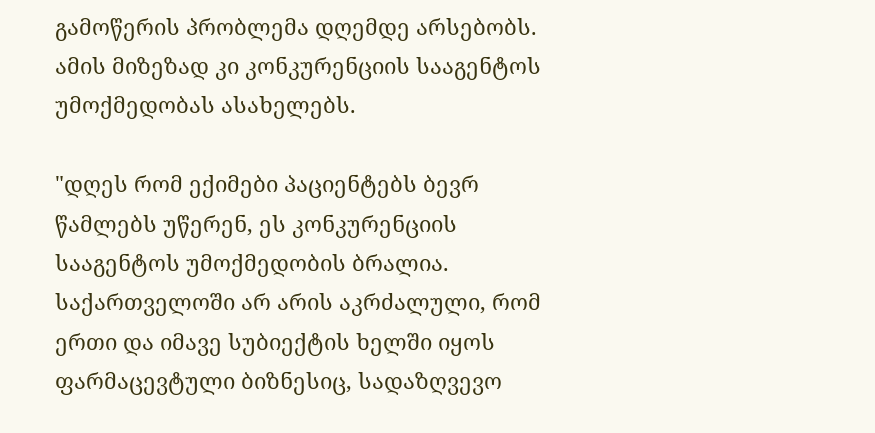გამოწერის პრობლემა დღემდე არსებობს.  ამის მიზეზად კი კონკურენციის სააგენტოს უმოქმედობას ასახელებს.

"დღეს რომ ექიმები პაციენტებს ბევრ წამლებს უწერენ, ეს კონკურენციის სააგენტოს უმოქმედობის ბრალია. საქართველოში არ არის აკრძალული, რომ ერთი და იმავე სუბიექტის ხელში იყოს ფარმაცევტული ბიზნესიც, სადაზღვევო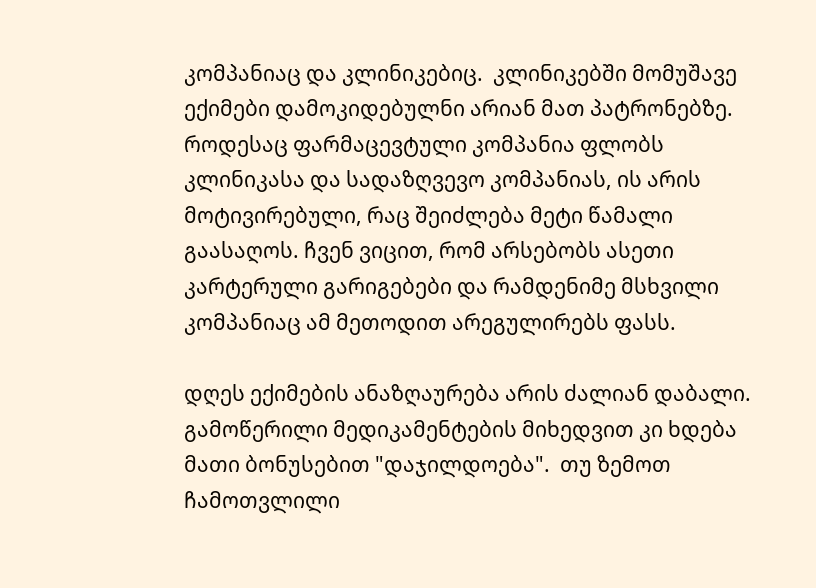კომპანიაც და კლინიკებიც.  კლინიკებში მომუშავე ექიმები დამოკიდებულნი არიან მათ პატრონებზე. როდესაც ფარმაცევტული კომპანია ფლობს კლინიკასა და სადაზღვევო კომპანიას, ის არის მოტივირებული, რაც შეიძლება მეტი წამალი გაასაღოს. ჩვენ ვიცით, რომ არსებობს ასეთი კარტერული გარიგებები და რამდენიმე მსხვილი კომპანიაც ამ მეთოდით არეგულირებს ფასს.

დღეს ექიმების ანაზღაურება არის ძალიან დაბალი. გამოწერილი მედიკამენტების მიხედვით კი ხდება მათი ბონუსებით "დაჯილდოება".  თუ ზემოთ ჩამოთვლილი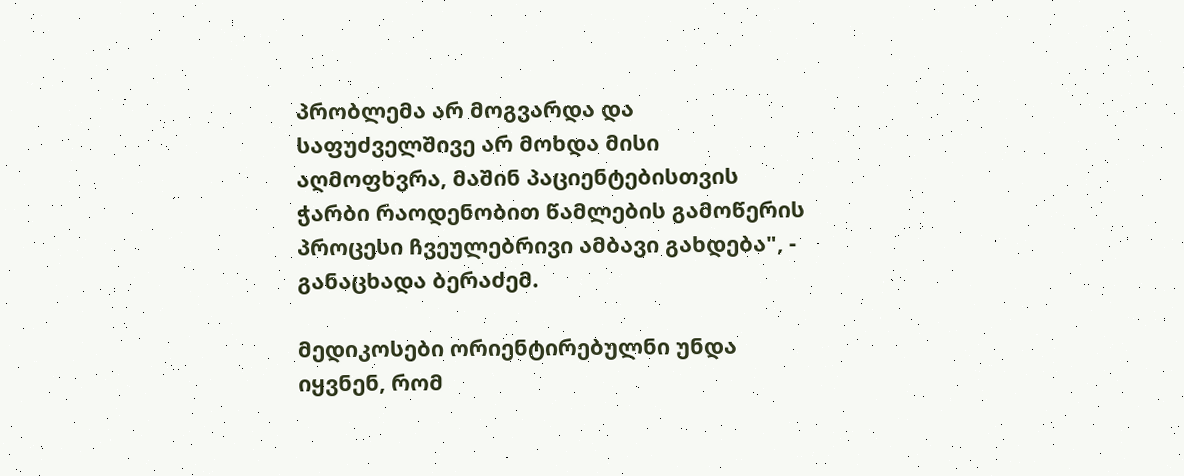პრობლემა არ მოგვარდა და საფუძველშივე არ მოხდა მისი აღმოფხვრა, მაშინ პაციენტებისთვის ჭარბი რაოდენობით წამლების გამოწერის პროცესი ჩვეულებრივი ამბავი გახდება", - განაცხადა ბერაძემ.

მედიკოსები ორიენტირებულნი უნდა იყვნენ, რომ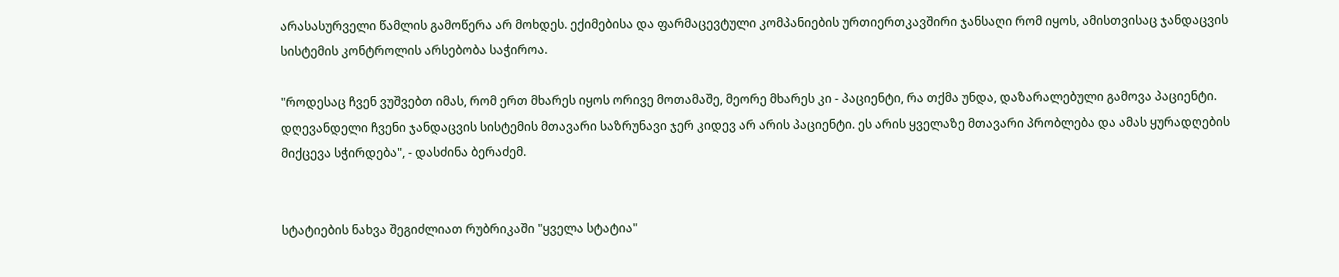არასასურველი წამლის გამოწერა არ მოხდეს. ექიმებისა და ფარმაცევტული კომპანიების ურთიერთკავშირი ჯანსაღი რომ იყოს, ამისთვისაც ჯანდაცვის სისტემის კონტროლის არსებობა საჭიროა.

"როდესაც ჩვენ ვუშვებთ იმას, რომ ერთ მხარეს იყოს ორივე მოთამაშე, მეორე მხარეს კი - პაციენტი, რა თქმა უნდა, დაზარალებული გამოვა პაციენტი. დღევანდელი ჩვენი ჯანდაცვის სისტემის მთავარი საზრუნავი ჯერ კიდევ არ არის პაციენტი. ეს არის ყველაზე მთავარი პრობლება და ამას ყურადღების მიქცევა სჭირდება", - დასძინა ბერაძემ.


სტატიების ნახვა შეგიძლიათ რუბრიკაში "ყველა სტატია"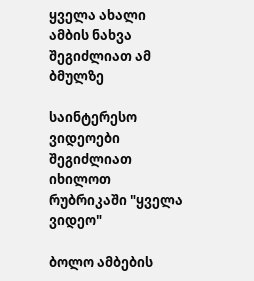ყველა ახალი ამბის ნახვა შეგიძლიათ ამ ბმულზე

საინტერესო ვიდეოები შეგიძლიათ იხილოთ რუბრიკაში "ყველა ვიდეო"

ბოლო ამბების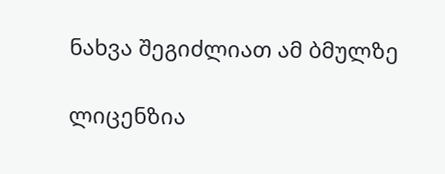ნახვა შეგიძლიათ ამ ბმულზე

ლიცენზია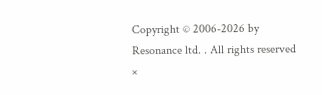Copyright © 2006-2026 by Resonance ltd. . All rights reserved
×